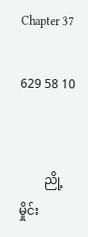Chapter 37

629 58 10


        ညို့မှိုင်း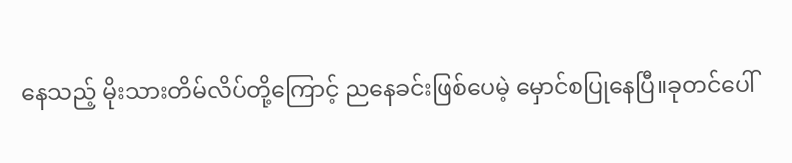နေသည့် မိုးသားတိမ်လိပ်တို့ကြောင့် ညနေခင်းဖြစ်ပေမဲ့ မှောင်စပြုနေပြီ။ခုတင်ပေါ်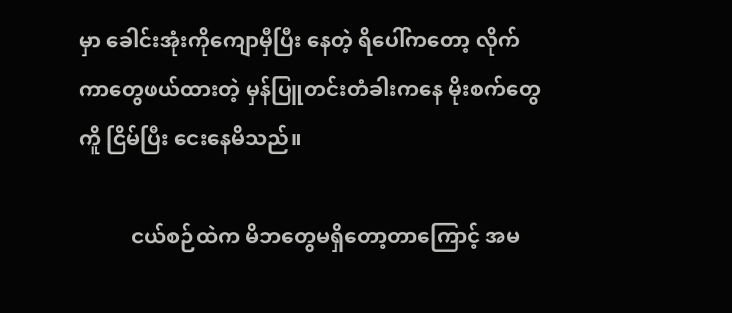မှာ ခေါင်းအုံးကိုကျောမှီပြီး နေတဲ့ ရိပေါ်ကတော့ လိုက်ကာတွေဖယ်ထားတဲ့ မှန်ပြူတင်းတံခါးကနေ မိုးစက်တွေကိူ ငြိမ်ပြီး ငေးနေမိသည်။

          ငယ်စဉ်ထဲက မိဘတွေမရှိတော့တာကြောင့် အမ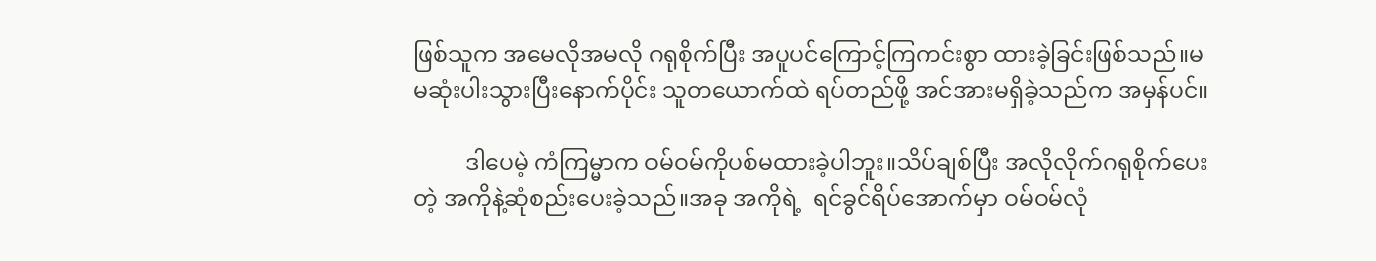ဖြစ်သူက အမေလိုအမလို ဂရုစိုက်ပြီး အပူပင်ကြောင့်ကြကင်းစွာ ထားခဲ့ခြင်းဖြစ်သည်။မမဆုံးပါးသွားပြီးနောက်ပိုင်း သူတယောက်ထဲ ရပ်တည်ဖို့ အင်အားမရှိခဲ့သည်က အမှန်ပင်။

         ဒါပေမဲ့ ကံကြမ္မာက ဝမ်ဝမ်ကိုပစ်မထားခဲ့ပါဘူး။သိပ်ချစ်ပြီး အလိုလိုက်ဂရုစိုက်ပေးတဲ့ အကိုနဲ့ဆုံစည်းပေးခဲ့သည်။အခု အကိုရဲ့  ရင်ခွင်ရိပ်အောက်မှာ ဝမ်ဝမ်လုံ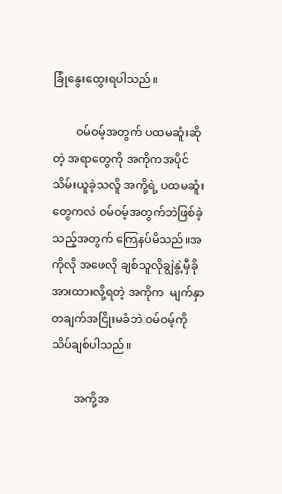ခြုံနွေးထွေးရပါသည်။

        ဝမ်ဝမ့်အတွက် ပထမဆူံးဆိုတဲ့ အရာတွေကို အကိုကအပိုင်သိမ်းယူခဲ့သလိူ အကို့ရဲ့ ပထမ‌ဆူံးတွေကလဲ ဝမ်ဝမ့်အတွက်ဘဲဖြစ်ခဲ့သည့်အတွက် ကြေနပ်မိသည်။အကိုလို အဖေလို ချစ်သူလိုချွဲနွဲ့မှီခိုအားထားလို့ရတဲ့ အကိုက  မျက်နှာတချက်အငြိုးမခံဘဲ ဝမ်ဝမ့်ကိုသိပ်ချစ်ပါသည်။

        အကို့အ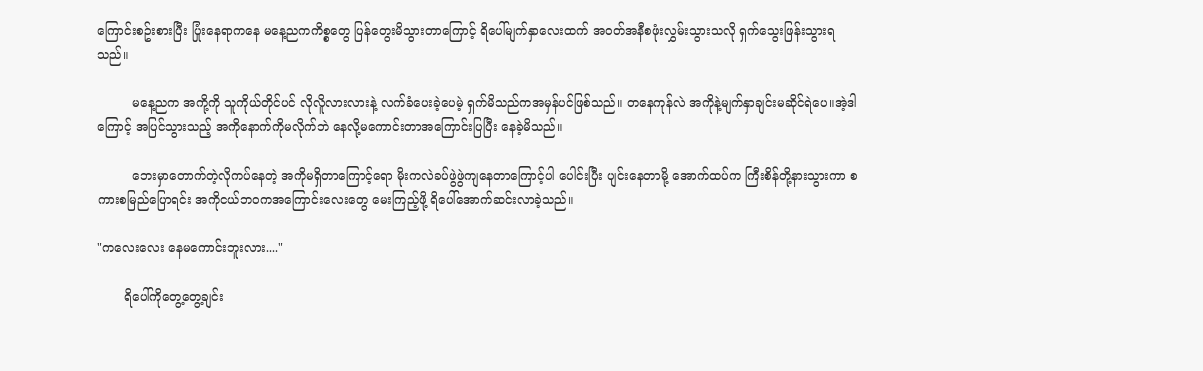ကြောင်းစဥ်းစားပြီး ပြုံးနေရာကနေ မနေ့ညကကိစ္စတွေ ပြန်တွေးမိသွားတာကြောင့် ရိပေါ်မျက်နှာလေးထက် အဝတ်အနီစဖုံးလွှမ်းသွားသလို ရှက်သွေးဖြန်းသွားရသည်။

         မနေ့ညက အကို့ကို သူကိုယ်တိုင်ပင် လိုလိူလားလားနဲ့ လက်ခံပေးခဲ့ပေမဲ့ ရှက်မိသည်ကအမှန်ပင်ဖြစ်သည်။ တနေကုန်လဲ အကိုနဲ့မျက်နှာချင်းမဆိုင်ရဲပေ။အဲ့ဒါကြောင့် အပြင်သွားသည့် အကိုနောက်ကိုမလိုက်ဘဲ နေလို့မကောင်းတာအကြောင်းပြပြီး နေခဲ့မိသည်။

         ဘေးမှာတောက်တဲ့လိုကပ်နေတဲ့ အကိုမရှိတာကြောင့်ရော မိုးကလဲခပ်ဖွဲဖွဲကျနေတာကြောင့်ပါ ပေါင်းပြီး ပျင်းနေတာမို့ အောက်ထပ်က ကြီးစိန်တို့နားသွားကာ စကားစမြည်ပြောရင်း အကိုငယ်ဘဝကအကြောင်းလေးတွေ မေးကြည့်ဖို့ ရိပေါ်အောက်ဆင်းလာခဲ့သည်။

"ကလေးလေး နေမကောင်းဘူးလား...."

       ရိပေါ်ကိုတွေ့‌တွေ့ချင်း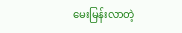မေးမြန်းလာတဲ့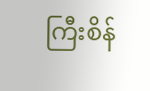ကြီးစိန်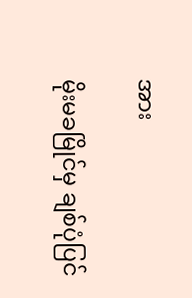အား

မိုးမခမြိုင်မှ ချစ်ပုံပြင်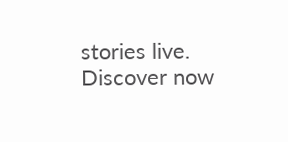stories live. Discover now